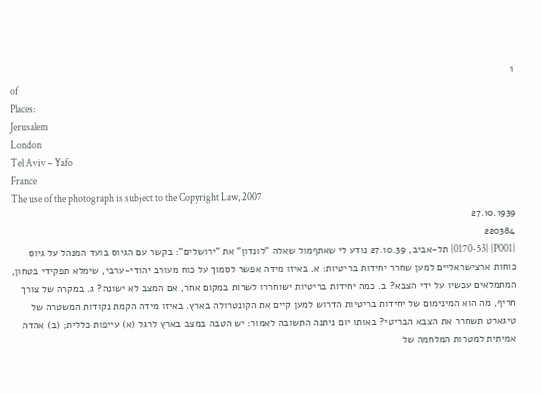1
of
Places:
Jerusalem
London
Tel Aviv – Yafo
France
The use of the photograph is subject to the Copyright Law, 2007
27.10.1939
220384
{P001} {0170-53} תל-אביב, 27.10.39 נודע לי שאתףמול שאלה "לונדון" את "ירושלים": בקשר עם הגיוס בועד המנהל על גיוס כוחות ארצישראליים למען שחרר יחידות בריטיות: א. באיזו מידה אפשר לסמוך על כוח מעורב יהודי-ערבי, שימלא תפקידי בטחון, המתמלאים עכשיו על ידי הצבא? ב. כמה יחידות בריטיות ישוחררו לשרות במקום אחר, אם המצב לא ישונה? ג. במקרה של צורך חריף, מה הוא המינימום של יחידות בריטיות הדרוש למען קיים את הקונטרולה בארץ. באיזו מידה הקמת נקודות המשטרה של טיגארט תשחרר את הצבא הבריטי? באותו יום ניתנה התשובה לאמור: יש הטבה במצב בארץ לרגל (א) עייפות כללית; (ב) אהדה אמיתית למטרות המלחמה של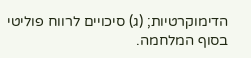הדימוקרטיות; (ג) סיכויים לרווח פוליטי בסוף המלחמה.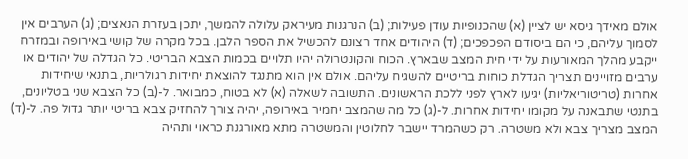אולם מאידך גיסא יש לציין (א) שהכנופיות עודן פעילות; (ב) הנרגנות מעיראק עלולה להמשך, יתכן בעזרת הנאצים; (ג) הערבים אין לסמוך עליהם, כי הם ביסודם הפכפכים; (ד) היהודים אחד רצונם להכשיל את הספר הלבן. בכל מקרה של קושי באירופה ובמזרח ייקבע מהלך המאורעות על ידי חית המצב שבארץ. הכוח והקונטרולה יהיו תלויים בכמות הצבא הבריטי. כל הגדלה של יהודים או ערבים מזויינים תצריך הגדלת כוחות בריטיים להשגיח עליהם. אולם אין הוא מתנגד להוצאת יחידות רגולריות, בתנאי שיחידות אחרות (טריטוריאליות) יגיעו לארץ לפני ללכת הראשונים. התשובה לשאלה (א) לא בטוח, כמבואר. ל-(ב) כל הצבא שני בטליונים, בתנטי שתבאנה על מקומו יחידות אחרות. ל-(ג) כל מה שהמצב יחמיר באירופה, יהיה צורך להחזיק צבא בריטי יותר גדול פה. ל-(ד) המצב מצריך צבא ולא משטרה. רק כשהמרד יישבר לחלוטין והמשטרה מתא מאורגנת כראוי ותהיה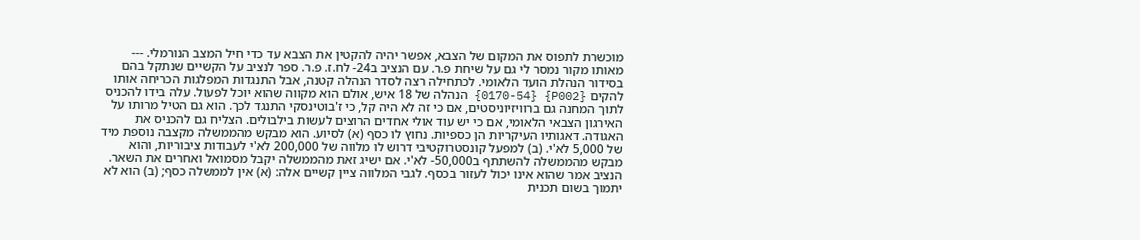מוכשרת לתפוס את המקום של הצבא, אפשר יהיה להקטין את הצבא עד כדי חיל המצב הנורמלי. --- מאותו מקור נמסר לי גם על שיחת פ.ר. עם הנציב ב24- לח.ז. פ.ר. ספר לנציב על הקשיים שנתקל בהם בסידור הנהלת הועד הלאומי. לכתחילה רצה לסדר הנהלה קטנה, אבל התנגדות המפלגות הכריחה אותו להקים {P002} {0170-54} הנהלה של 18 איש, אולם הוא מקווה שהוא יוכל לפעול. עלה בידו להכניס לתוך המחנה גם ברוויזיוניסטים, אם כי זה לא היה קל, כי ז'בוטינסקי התנגד לכך. הוא גם הטיל מרותו על האירגון הצבאי הלאומי, אם כי יש עוד אולי אחדים הרוצים לעשות בילבולים. הצליח גם להכניס את האגודה. דאגותיו העיקריות הן כספיות. נחוץ לו כסף (א) לסיוע. הוא מבקש מהממשלה מקצבה נוספת מיד של 5,000 לא'י. (ב) למפעל קונסטרוקטיבי דרוש לו מלווה של 200,000 לא'י לעבודות ציבוריות, והוא מבקש מהממשלה להשתתף ב50,000- לא'י. אם ישיג זאת מהממשלה יקבל מסמואל ואחרים את השאר. הנציב אמר שהוא אינו יכול לעזור בכסף. לגבי המלווה ציין קשיים אלה: (א) אין לממשלה כסף; (ב) הוא לא יתמוך בשום תכנית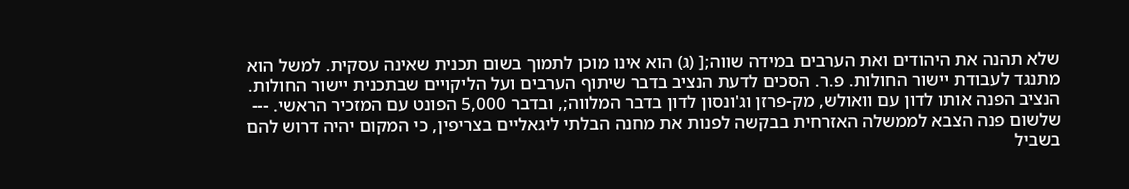שלא תהנה את היהודים ואת הערבים במידה שווה;[ (ג) הוא אינו מוכן לתמוך בשום תכנית שאינה עסקית. למשל הוא מתנגד לעבודת יישור החולות. פ.ר. הסכים לדעת הנציב בדבר שיתוף הערבים ועל הליקויים שבתכנית יישור החולות. הנציב הפנה אותו לדון עם וואולש, מק-פרזן וג'ונסון לדון בדבר המלווה;, ובדבר 5,000 הפונט עם המזכיר הראשי. --- שלשום פנה הצבא לממשלה האזרחית בבקשה לפנות את מחנה הבלתי ליגאליים בצריפין, כי המקום יהיה דרוש להם בשביל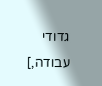גדודי עבודה,]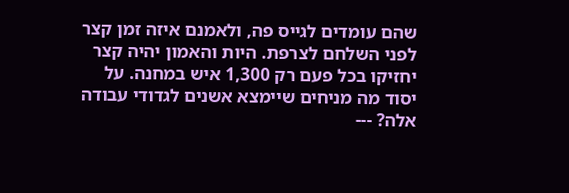שהם עומדים לגייס פה, ולאמנם איזה זמן קצר לפני השלחם לצרפת. היות והאמון יהיה קצר יחזיקו בכל פעם רק 1,300 איש במחנה. על יסוד מה מניחים שיימצא אשנים לגדודי עבודה אלה? ---